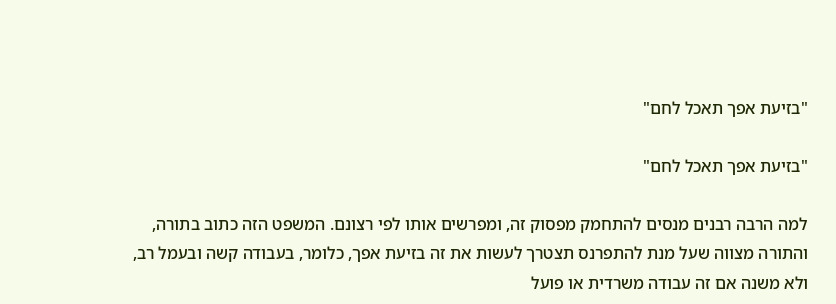"בזיעת אפך תאכל לחם"

"בזיעת אפך תאכל לחם"

למה הרבה רבנים מנסים להתחמק מפסוק זה, ומפרשים אותו לפי רצונם. המשפט הזה כתוב בתורה, והתורה מצווה שעל מנת להתפרנס תצטרך לעשות את זה בזיעת אפך, כלומר, בעבודה קשה ובעמל רב, ולא משנה אם זה עבודה משרדית או פועל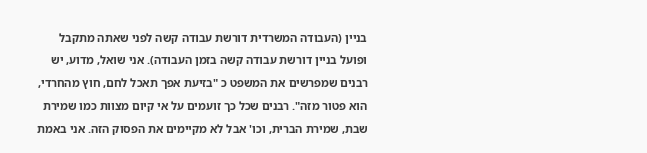בניין (העבודה המשרדית דורשת עבודה קשה לפני שאתה מתקבל ופועל בניין דורשת עבודה קשה בזמן העבודה). אני שואל, מדוע, יש רבנים שמפרשים את המשפט כ "בזיעת אפך תאכל לחם, חוץ מהחרדי, הוא פטור מזה". רבנים שכל כך זועמים על אי קיום מצוות כמו שמירת שבת, שמירת הברית, וכו' אבל לא מקיימים את הפסוק הזה. אני באמת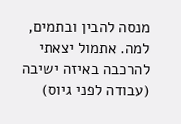מנסה להבין ובתמים, למה. אתמול יצאתי להרכבה באיזה ישיבה (עבודה לפני גיוס)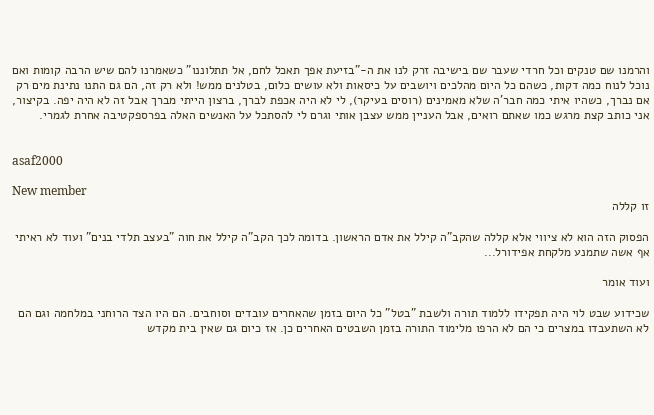והרמנו שם טנקים וכל חרדי שעבר שם בישיבה זרק לנו את ה-"בזיעת אפך תאכל לחם, אל תתלוננו" כשאמרנו להם שיש הרבה קומות ואם נוכל לנוח כמה דקות, כשהם כל היום מהלכים ויושבים על כיסאות ולא עושים כלום, בטלנים ממש! ולא רק זה, הם גם התנו נתינת מים רק אם נברך, כשהיו איתי כמה חבר'ה שלא מאמינים (רוסים בעיקר), לי לא היה אכפת לברך, ברצון הייתי מברך אבל זה לא היה יפה. בקיצור, אני כותב קצת מרגש כמו שאתם רואים, אבל העניין ממש עצבן אותי וגרם לי להסתכל על האנשים האלה בפרספקטיבה אחרת לגמרי.


asaf2000

New member
זו קללה

הפסוק הזה הוא לא ציווי אלא קללה שהקב"ה קילל את אדם הראשון. בדומה לכך הקב"ה קילל את חוה "בעצב תלדי בנים" ועוד לא ראיתי אף אשה שתמנע מלקחת אפידורל...

ועוד אומר

שכידוע שבט לוי היה תפקידו ללמוד תורה ולשבת "בטל" כל היום בזמן שהאחרים עובדים וסוחבים. הם היו הצד הרוחני במלחמה וגם הם לא השתעבדו במצרים כי הם לא הרפו מלימוד התורה בזמן השבטים האחרים כן. אז כיום גם שאין בית מקדש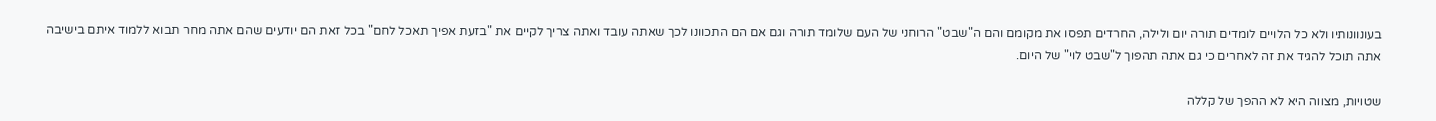בעונוונותיו ולא כל הלויים לומדים תורה יום ולילה, החרדים תפסו את מקומם והם ה"שבט" הרוחני של העם שלומד תורה וגם אם הם התכוונו לכך שאתה עובד ואתה צריך לקיים את "בזעת אפיך תאכל לחם" בכל זאת הם יודעים שהם אתה מחר תבוא ללמוד איתם בישיבה אתה תוכל להגיד את זה לאחרים כי גם אתה תהפוך ל"שבט לוי" של היום.

שטויות, מצווה היא לא ההפך של קללה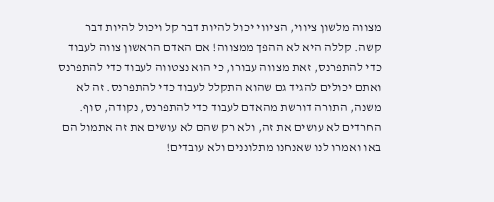מצווה מלשון ציווי, הציווי יכול להיות דבר קל ויכול להיות דבר קשה. קללה היא לא ההפך ממצווה! אם האדם הראשון צווה לעבוד כדי להתפרנס, זאת מצווה עבורו, כי הוא נצטווה לעבוד כדי להתפרנס ואתם יכולים להגיד גם שהוא התקלל לעבוד כדי להתפרנס. זה לא משנה, התורה דורשת מהאדם לעבוד כדי להתפרנס, נקודה, סוף. החרדים לא עושים את זה, ולא רק שהם לא עושים את זה אתמול הם באו ואמרו לנו שאנחנו מתלוננים ולא עובדים!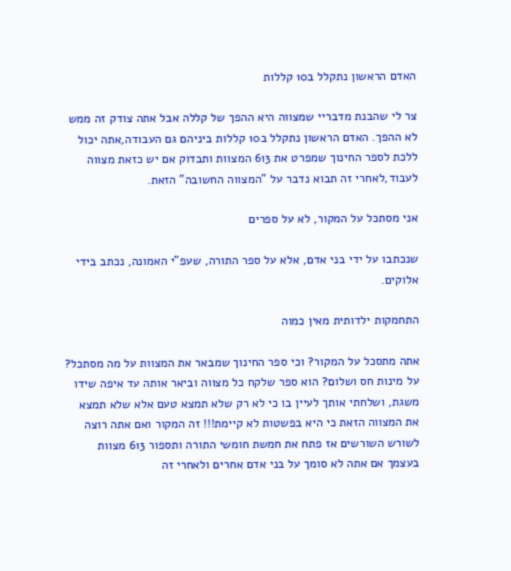האדם הראשון נתקלל ב10 קללות

צר לי שהבנת מדבריי שמצווה היא ההפך של קללה אבל אתה צודק זה ממש לא ההפך. האדם הראשון נתקלל ב10 קללות ביניהם גם העבודה,אתה יכול ללכת לספר החינוך שמפרט את 613 המצוות ותבדוק אם יש כזאת מצווה לעבוד,לאחרי זה תבוא נדבר על "המצווה החשובה" הזאת.

אני מסתכל על המקור, לא על ספרים

שנכתבו על ידי בני אדם, אלא על ספר התורה, שעפ"י האמונה, נכתב בידי אלוקים.

התחמקות ילדותית מאין כמוה

אתה מתסכל על המקור? וכי ספר החינוך שמבאר את המצוות על מה מסתכל? על מינות חס ושלום? הוא ספר שלקח כל מצווה וביאר אותה עד איפה שידו משגת, ושלחתי אותך לעיין בו כי לא רק שלא תמצא טעם אלא שלא תמצא את המצווה הזאת כי היא בפשטות לא קיימת!!! זה המקור ואם אתה רוצה לשורש השורשים אז פתח את חמשת חומשי התורה ותספור 613 מצוות בעצמך אם אתה לא סומך על בני אדם אחרים ולאחרי זה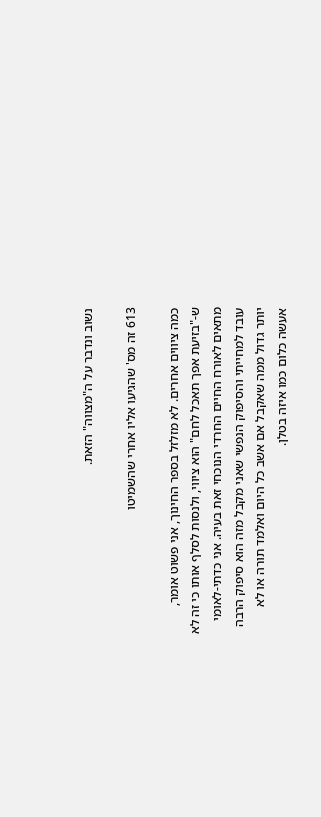נשוב ונדבר על ה"מצווה" הזאת.

613 זה מס' שהגיעו אליו אחרי שהשמיטו

כמה ציווים אחרים. לא מזלזל בספר החינוך, אני פשוט אומר, ש-"בזיעת אפך תאכל לחם" הוא ציווי, ולנסות לסלף אותו כי זה לא מתאים לאורח החיים החרדי הנוכחי זאת בעיה. אני כדתי-לאומי עובד למחייתי והסיפוק הנפשי שאני מקבל מזה הוא סיפוק הרבה יותר גדול ממה שאקבל אם אשב כל היום ואלמד תורה או לא אעשה כלום כמו איזה בטלן.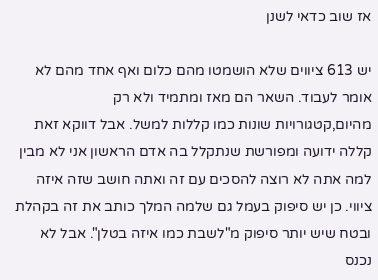אז שוב כדאי לשנן

יש 613 ציווים שלא הושמטו מהם כלום ואף אחד מהם לא אומר לעבוד. השאר הם מאז ומתמיד ולא רק מהיום,קטגורויות שונות כמו קללות למשל. אבל דווקא זאת קללה ידועה ומפורשת שנתקלל בה אדם הראשון אני לא מבין למה אתה לא רוצה להסכים עם זה ואתה חושב שזה איזה ציווי. כן יש סיפוק בעמל גם שלמה המלך כותב את זה בקהלת ובטח שיש יותר סיפוק מ"לשבת כמו איזה בטלן". אבל לא נכנס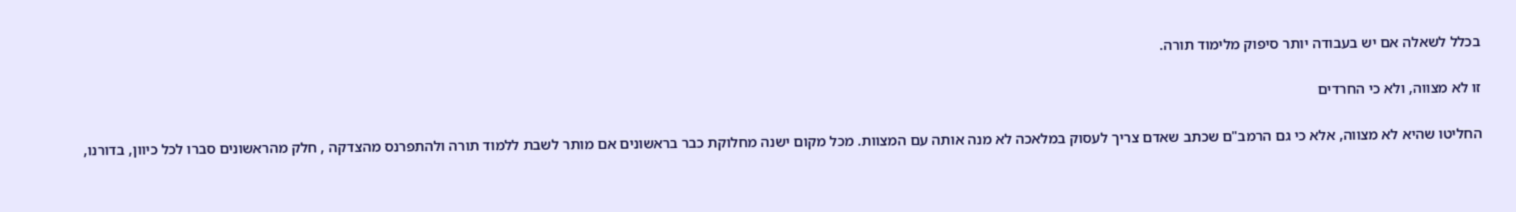בכלל לשאלה אם יש בעבודה יותר סיפוק מלימוד תורה.

זו לא מצווה, ולא כי החרדים

החליטו שהיא לא מצווה, אלא כי גם הרמב"ם שכתב שאדם צריך לעסוק במלאכה לא מנה אותה עם המצוות. מכל מקום ישנה מחלוקת כבר בראשונים אם מותר לשבת ללמוד תורה ולהתפרנס מהצדקה , חלק מהראשונים סברו לכל כיוון, בדורנו,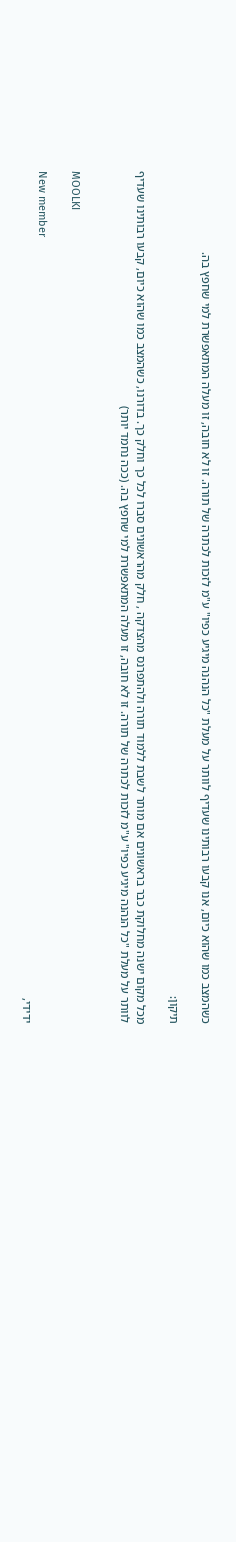כשהמצב כמו שהוא כיום, אנו קבעו רבותינו שעדיף לוותר על מעלת "כל הנהנה מיגיע כפיו" ע"מ לזכות לכתרה של תורה. זו לא חובה, זו מעלה המתאפשרת למי שחפץ בה.

תיקון:

מכל מקום ישנה מחלוקת כבר בראשונים אם מותר לשבת ללמוד תורה ולהתפרנס מהצדקה , חלק מהראשונים סברו לכל כך וחלק כך. בדורנו, כשהמצב כמו שהוא כיום, קבעו רבותינו שעדיף לוותר על מעלת "כל הנהנה מיגיע כפיו" ע"מ לזכות לכתרה של תורה. זו לא חובה, זו מעלה המתאפשרת למי שחפץ בה. (ככה נחמד יותר)


MOOLKI

New member
ידידי,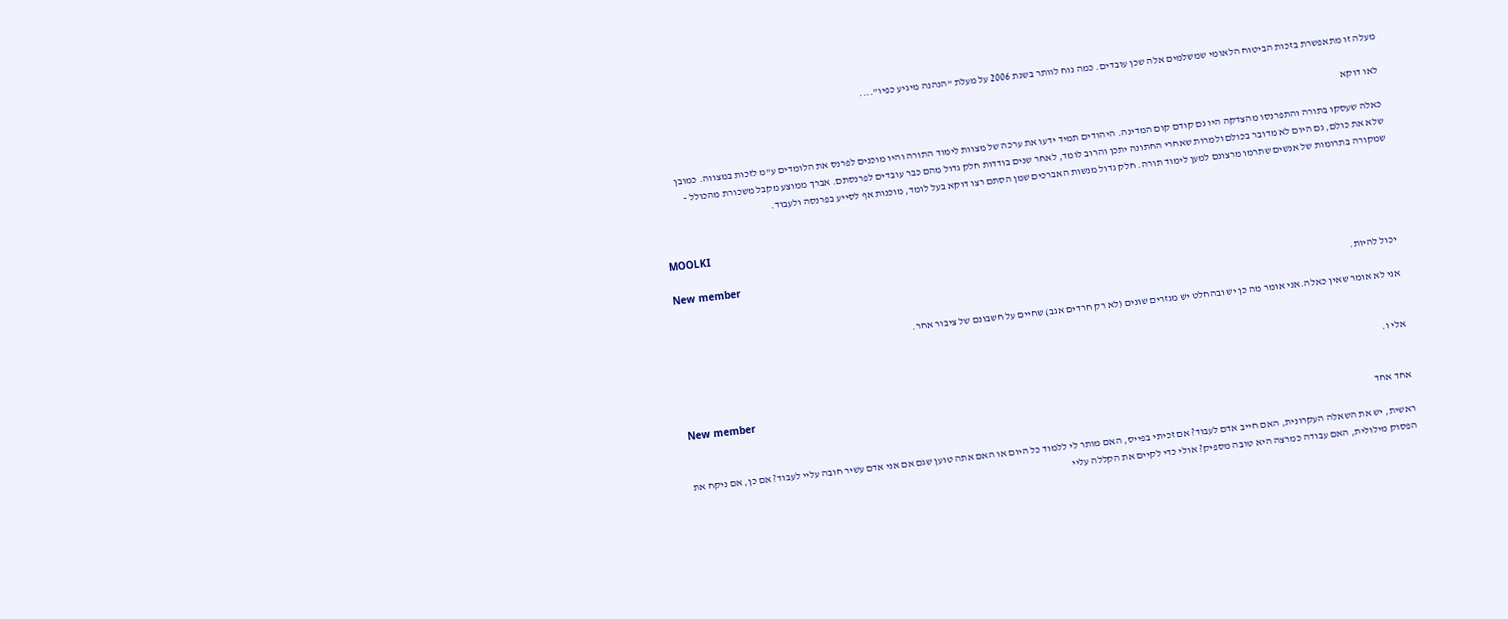מעלה זו מתאפשרת בזכות הביטוח הלאומי שמשלמים אלה שכן עובדים. כמה נוח לוותר בשנת 2006 על מעלת "הנהנה מיגיע כפיו"....

לאו דוקא

כאלה שעסקו בתורה והתפרנסו מהצדקה היו גם קודם קום המדינה. היהודים תמיד ידעו את ערכה של מצוות לימוד התורה והיו מוכנים לפרנס את הלומדים ע"מ לזכות במצווה. כמובן שלא את כולם, גם היום לא מדובר בכולם ולמרות שאחרי החתונה יתכן והרוב לומד, לאחר שנים בודדות חלק גדול מהם כבר עובדים לפרנסתם. אברך ממוצע מקבל משכורת מהכולל - שמקורה בתרומות של אנשים שתרמו מרצונם למען לימוד תורה. חלק גדול מנשות האברכים שמן הסתם רצו דוקא בעל לומד, מוכנות אף לסייע בפרנסה ולעבוד.


MOOLKI

New member
יכול להיות.

אני לא אומר שאין כאלה.אני אומר מה כן יש ובהחלט יש מגזרים שונים (לא רק חרדים אגב) שחיים על חשבונם של ציבור אחר.


אלי ו.

New member
אחד אחד

ראשית, יש את השאלה העקרונית, האם חייב אדם לעבוד? אם זכיתי בפייס, האם מותר לי ללמוד כל היום או האם אתה טוען שגם אם אני אדם עשיר חובה עליי לעבוד? אם כן, אם ניקח את הפסוק מילולית, האם עבודה כמרצה היא טובה מספיק? אולי כדי לקיים את הקללה עליי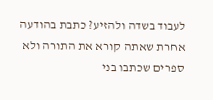לעבוד בשדה ולהזיע? כתבת בהודעה אחרת שאתה קורא את התורה ולא ספרים שכתבו בני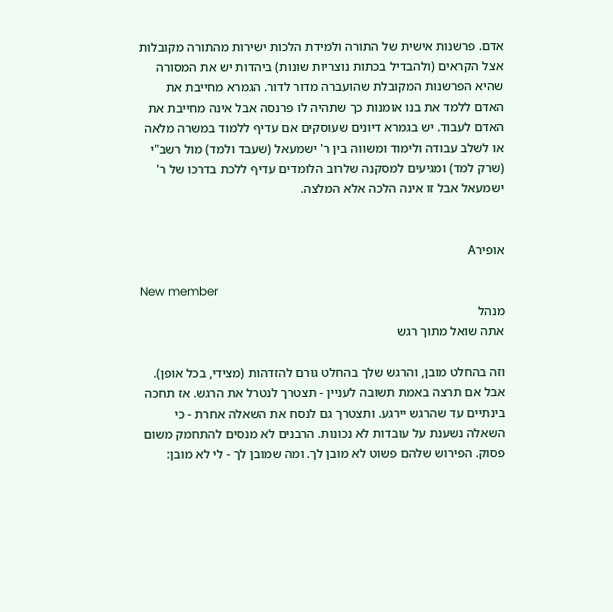אדם. פרשנות אישית של התורה ולמידת הלכות ישירות מהתורה מקובלות אצל הקראים (ולהבדיל בכתות נוצריות שונות) ביהדות יש את המסורה שהיא הפרשנות המקובלת שהועברה מדור לדור. הגמרא מחייבת את האדם ללמד את בנו אומנות כך שתהיה לו פרנסה אבל אינה מחייבת את האדם לעבוד. יש בגמרא דיונים שעוסקים אם עדיף ללמוד במשרה מלאה או לשלב עבודה ולימוד ומשווה בין ר' ישמעאל (שעבד ולמד) מול רשב"י (שרק למד) ומגיעים למסקנה שלרוב הלומדים עדיף ללכת בדרכו של ר' ישמעאל אבל זו אינה הלכה אלא המלצה.


אופירA

New member
מנהל
אתה שואל מתוך רגש

וזה בהחלט מובן, והרגש שלך בהחלט גורם להזדהות (מצידי, בכל אופן). אבל אם תרצה באמת תשובה לעניין - תצטרך לנטרל את הרגש. אז תחכה בינתיים עד שהרגש יירגע. ותצטרך גם לנסח את השאלה אחרת - כי השאלה נשענת על עובדות לא נכונות. הרבנים לא מנסים להתחמק משום פסוק. הפירוש שלהם פשוט לא מובן לך. ומה שמובן לך - לי לא מובן: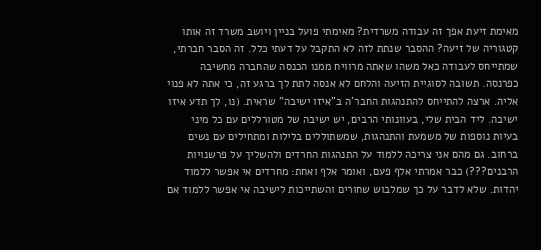מאימת זיעת אפך זה עבודה משרדית? מאימתי פועל בניין ויושב משרד זה אותו קטגוריה של זיעה? ההסבר שנתת לזה לא התקבל על דעתי כלל. זה הסבר חברתי, שמתייחס לעבודה כאל משהו שאתה מרוויח ממנו הכנסה שהחברה מחשיבה כפרנסה. תשובה לסוגיית הזיעה והלחם לא אנסה לתת לך ברגע זה, כי אתה לא פנוי אליה. ארצה להתייחס להתנהגות החבר'ה ב"איזו ישיבה" שראית. (נו, לך תדע איזו ישיבה. ליד הבית שלי, בעוונותי הרבים, יש ישיבה של מטורללים עם כל מיני בעיות נוספות של משמעת והתנהגות, שמשתוללים בלילות ומתחילים עם נשים ברחוב. גם מהם אני צריכה ללמוד על התנהגות החרדים ולהשליך על פרשנויות הרבנים???) כבר אמרתי אלף פעם, ואומר אלף ואחת: מחרדים אי אפשר ללמוד יהדות. שלא לדבר על כך שמלבוש שחורים והשתייכות לישיבה אי אפשר ללמוד אם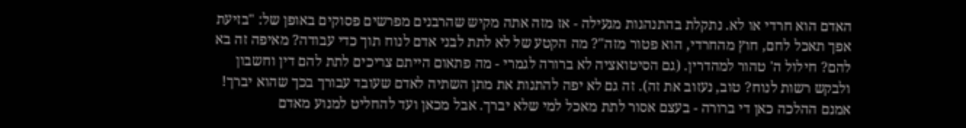האדם הוא חרדי או לא. נתקלת בהתנהגות מגעילה - אז מזה אתה מקיש שהרבנים מפרשים פסוקים באופן של: "בזיעת אפך תאכל לחם, חוץ מהחרדי, הוא פטור מזה"? מה הקטע של לא לתת לבני אדם לנוח תוך כדי עבודה? מאיפה זה בא להם? חילול ה' טהור למהדרין. (גם הסיטואציה לא ברורה לגמרי - מה פתאום הייתם צריכים לתת להם דין וחשבון ולבקש רשות לנוח? טוב, נעזוב את זה). זה גם לא יפה להתנות את מתן השתיה לאדם שעובד עבורך בכך שהוא יברך! אמנם ההלכה כאן די ברורה - בעצם אסור לתת מאכל למי שלא יברך. אבל מכאן ועד להחליט למנוע מאדם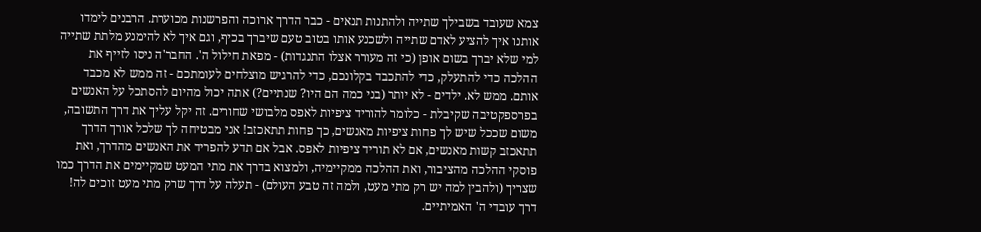צמא שעובד בשבילך שתייה ולהתנות תנאים - כבר הדרך ארוכה והפרשנות מכוערת. הרבנים לימדו אותנו איך להציע לאדם שתייה ולשכנע אותו בטוב טעם שיברך בכיף, וגם איך לא להימנע מלתת שתייה למי שלא יברך בשום אופן (כי זה מעורר אצלו התנגדות) - מפאת חילול ה'. החבר'ה ניסו לזייף את ההלכה כדי להתעלק, כדי להתכבד בקלונכם, כדי להרגיש מוצלחים לעומתכם - זה ממש לא מכבד אותם. ממש לא. ילדים - לא יותר (בני כמה הם היו? שנתיים?) אתה יכול מהיום להסתכל על האנשים בפרספקטיבה שקיבלת - כלומר להוריד ציפיות לאפס מלבושי שחורים. זה יקל עליך את דרך התשובה, משום שככל שיש לך פחות ציפיות מאנשים, כך פחות תתאכזב! אני מבטיחה לך שלכל אורך הדרך תתאכזב קשות מאנשים, אם לא תוריד ציפיות לאפס. אבל אם תדע להפריד את האנשים מהדרך, ואת פוסקי ההלכה מהציבור, ואת ההלכה ממקיימיה, ולמצוא בדרך את מתי המעט שמקיימים את הדרך כמו שצריך (ולהבין למה יש רק מתי מעט, ולמה זה טבע העולם) - תעלה על דרך שרק מתי מעט זוכים לה! דרך עובדי ה' האמיתיים.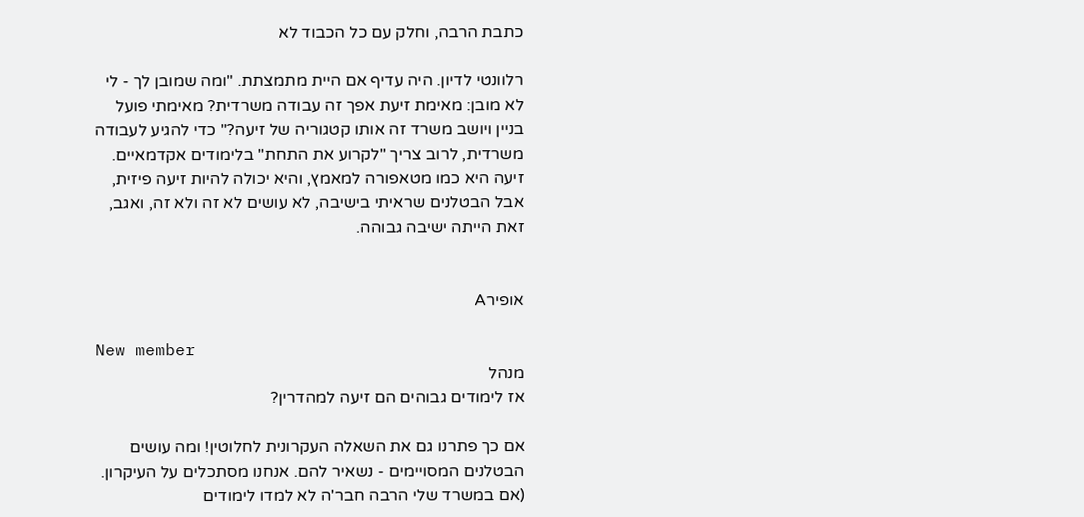כתבת הרבה, וחלק עם כל הכבוד לא

רלוונטי לדיון. היה עדיף אם היית מתמצתת. "ומה שמובן לך - לי לא מובן: מאימת זיעת אפך זה עבודה משרדית? מאימתי פועל בניין ויושב משרד זה אותו קטגוריה של זיעה?" כדי להגיע לעבודה משרדית, לרוב צריך "לקרוע את התחת" בלימודים אקדמאיים. זיעה היא כמו מטאפורה למאמץ, והיא יכולה להיות זיעה פיזית, אבל הבטלנים שראיתי בישיבה, לא עושים לא זה ולא זה, ואגב, זאת הייתה ישיבה גבוהה.


אופירA

New member
מנהל
אז לימודים גבוהים הם זיעה למהדרין?

אם כך פתרנו גם את השאלה העקרונית לחלוטין! ומה עושים הבטלנים המסויימים - נשאיר להם. אנחנו מסתכלים על העיקרון. (אם במשרד שלי הרבה חבר'ה לא למדו לימודים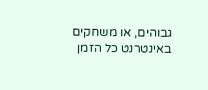גבוהים, או משחקים באינטרנט כל הזמן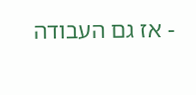- אז גם העבודה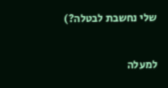שלי נחשבת לבטלה?)

למעלה